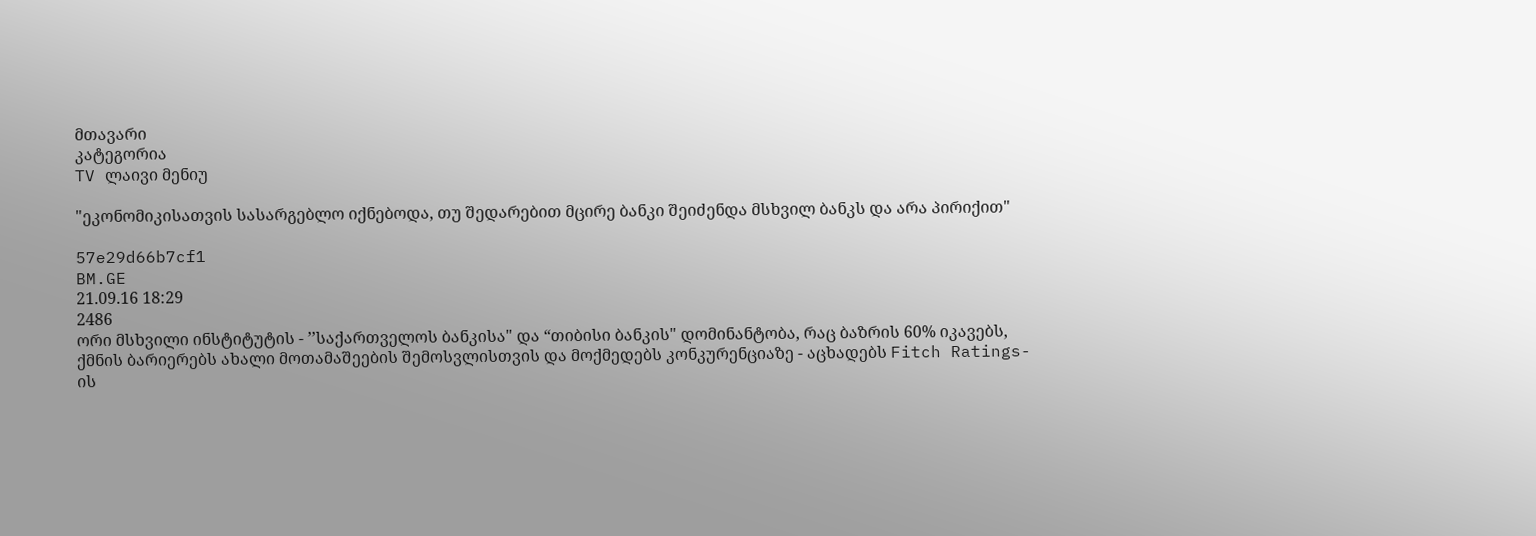მთავარი
კატეგორია
TV ლაივი მენიუ

"ეკონომიკისათვის სასარგებლო იქნებოდა, თუ შედარებით მცირე ბანკი შეიძენდა მსხვილ ბანკს და არა პირიქით"

57e29d66b7cf1
BM.GE
21.09.16 18:29
2486
ორი მსხვილი ინსტიტუტის - ’’საქართველოს ბანკისა" და “თიბისი ბანკის" დომინანტობა, რაც ბაზრის 60% იკავებს, ქმნის ბარიერებს ახალი მოთამაშეების შემოსვლისთვის და მოქმედებს კონკურენციაზე - აცხადებს Fitch Ratings- ის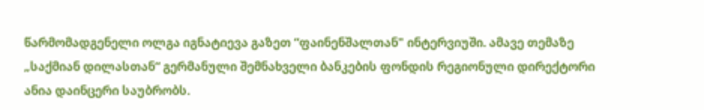წარმომადგენელი ოლგა იგნატიევა გაზეთ “ფაინენშალთან" ინტერვიუში. ამავე თემაზე „საქმიან დილასთან“ გერმანული შემნახველი ბანკების ფონდის რეგიონული დირექტორი ანია დაინცერი საუბრობს.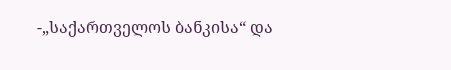-„საქართველოს ბანკისა“ და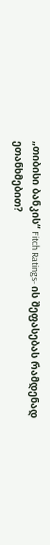„თიბისი ბანკის“ Fitch Ratings- ის შეფასებას რამდენად ეთანხმებით?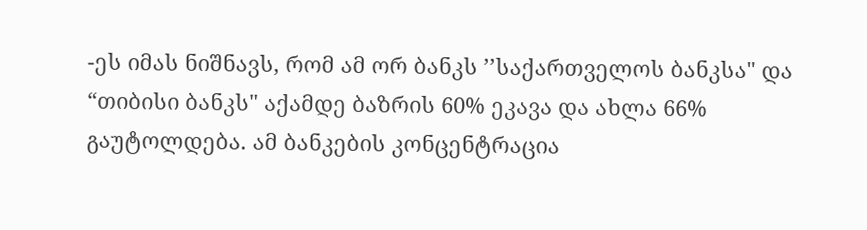-ეს იმას ნიშნავს, რომ ამ ორ ბანკს ’’საქართველოს ბანკსა" და “თიბისი ბანკს" აქამდე ბაზრის 60% ეკავა და ახლა 66% გაუტოლდება. ამ ბანკების კონცენტრაცია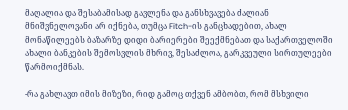მაღალია და შესაბამისად გავლენა და განსხვავება ძალიან მნიშვნელოვანი არ იქნება, თუმცა Fitch-ის განცხადებით, ახალ მონაწილეებს ბაზარზე დიდი ბარიერები შეექმნებათ და საქართველოში ახალი ბანკების შემოსვლის მხრივ, შესაძლოა, გარკვეული სირთულეები წარმოიქმნას.

-რა გახლავთ იმის მიზეზი, რიდ გამოც თქვენ ამბობთ, რომ მსხვილი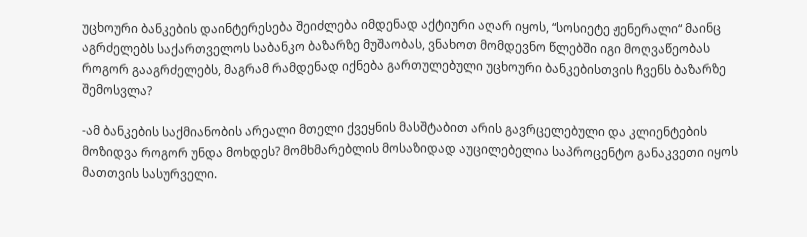უცხოური ბანკების დაინტერესება შეიძლება იმდენად აქტიური აღარ იყოს, “სოსიეტე ჟენერალი“ მაინც აგრძელებს საქართველოს საბანკო ბაზარზე მუშაობას, ვნახოთ მომდევნო წლებში იგი მოღვაწეობას როგორ გააგრძელებს, მაგრამ რამდენად იქნება გართულებული უცხოური ბანკებისთვის ჩვენს ბაზარზე შემოსვლა?

-ამ ბანკების საქმიანობის არეალი მთელი ქვეყნის მასშტაბით არის გავრცელებული და კლიენტების მოზიდვა როგორ უნდა მოხდეს? მომხმარებლის მოსაზიდად აუცილებელია საპროცენტო განაკვეთი იყოს მათთვის სასურველი.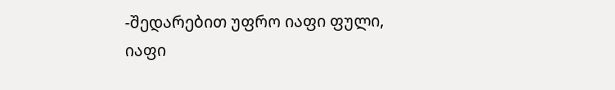-შედარებით უფრო იაფი ფული, იაფი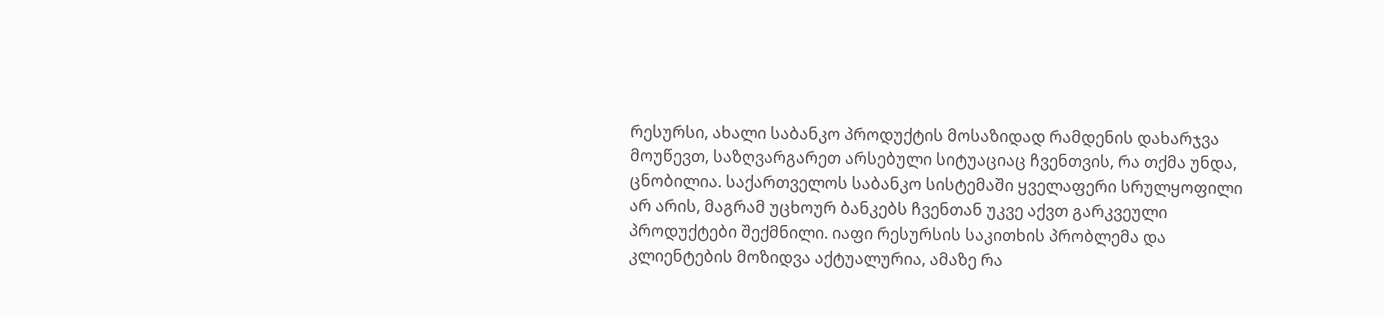რესურსი, ახალი საბანკო პროდუქტის მოსაზიდად რამდენის დახარჯვა მოუწევთ, საზღვარგარეთ არსებული სიტუაციაც ჩვენთვის, რა თქმა უნდა, ცნობილია. საქართველოს საბანკო სისტემაში ყველაფერი სრულყოფილი არ არის, მაგრამ უცხოურ ბანკებს ჩვენთან უკვე აქვთ გარკვეული პროდუქტები შექმნილი. იაფი რესურსის საკითხის პრობლემა და კლიენტების მოზიდვა აქტუალურია, ამაზე რა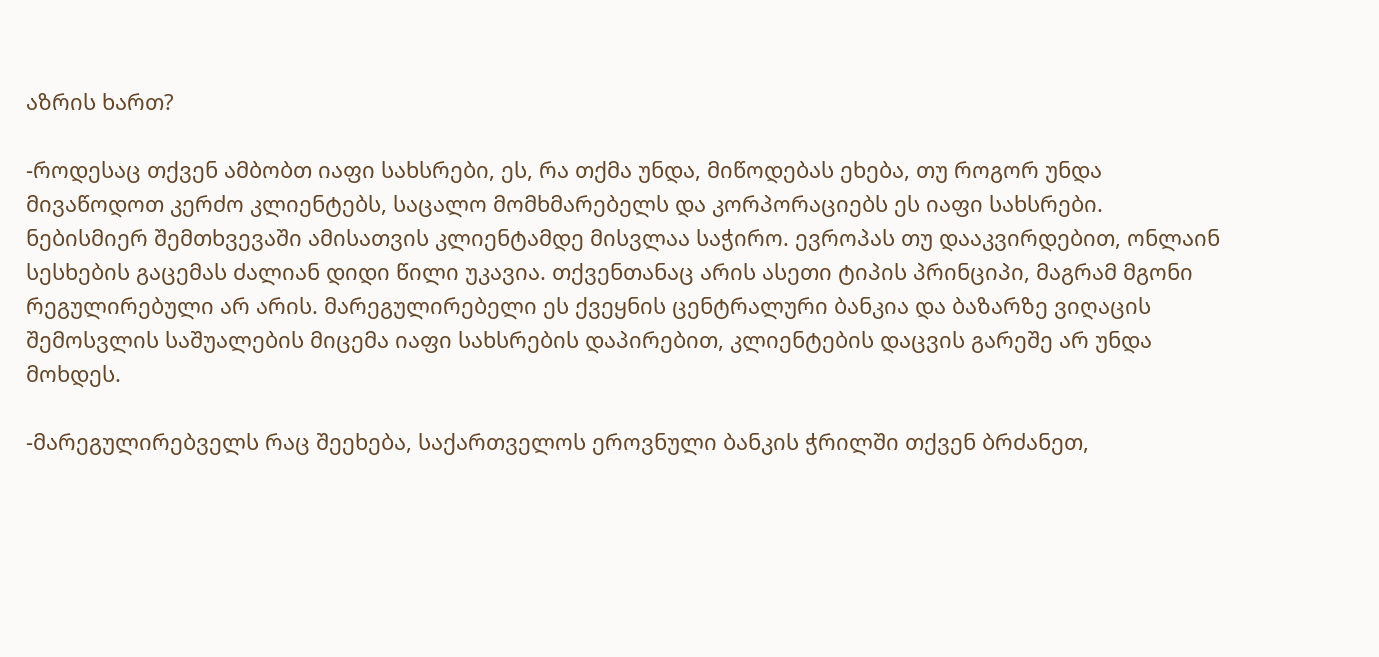აზრის ხართ?

-როდესაც თქვენ ამბობთ იაფი სახსრები, ეს, რა თქმა უნდა, მიწოდებას ეხება, თუ როგორ უნდა მივაწოდოთ კერძო კლიენტებს, საცალო მომხმარებელს და კორპორაციებს ეს იაფი სახსრები. ნებისმიერ შემთხვევაში ამისათვის კლიენტამდე მისვლაა საჭირო. ევროპას თუ დააკვირდებით, ონლაინ სესხების გაცემას ძალიან დიდი წილი უკავია. თქვენთანაც არის ასეთი ტიპის პრინციპი, მაგრამ მგონი რეგულირებული არ არის. მარეგულირებელი ეს ქვეყნის ცენტრალური ბანკია და ბაზარზე ვიღაცის შემოსვლის საშუალების მიცემა იაფი სახსრების დაპირებით, კლიენტების დაცვის გარეშე არ უნდა მოხდეს.

-მარეგულირებველს რაც შეეხება, საქართველოს ეროვნული ბანკის ჭრილში თქვენ ბრძანეთ,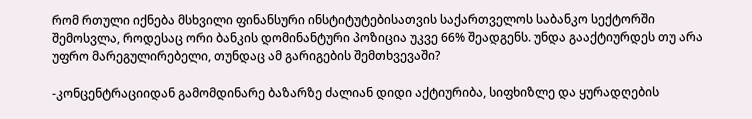რომ რთული იქნება მსხვილი ფინანსური ინსტიტუტებისათვის საქართველოს საბანკო სექტორში შემოსვლა, როდესაც ორი ბანკის დომინანტური პოზიცია უკვე 66% შეადგენს. უნდა გააქტიურდეს თუ არა უფრო მარეგულირებელი, თუნდაც ამ გარიგების შემთხვევაში?

-კონცენტრაციიდან გამომდინარე ბაზარზე ძალიან დიდი აქტიურიბა, სიფხიზლე და ყურადღების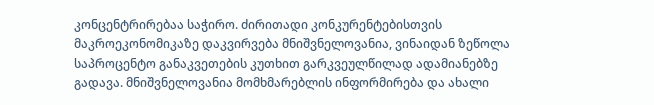კონცენტრირებაა საჭირო. ძირითადი კონკურენტებისთვის მაკროეკონომიკაზე დაკვირვება მნიშვნელოვანია, ვინაიდან ზეწოლა საპროცენტო განაკვეთების კუთხით გარკვეულწილად ადამიანებზე გადავა. მნიშვნელოვანია მომხმარებლის ინფორმირება და ახალი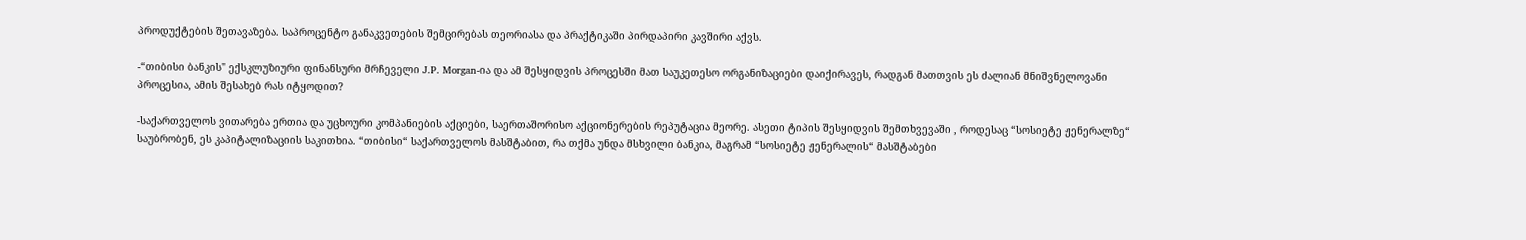პროდუქტების შეთავაზება. საპროცენტო განაკვეთების შემცირებას თეორიასა და პრაქტიკაში პირდაპირი კავშირი აქვს.

-“თიბისი ბანკის" ექსკლუზიური ფინანსური მრჩეველი J.P. Morgan-ია და ამ შესყიდვის პროცესში მათ საუკეთესო ორგანიზაციები დაიქირავეს, რადგან მათთვის ეს ძალიან მნიშვნელოვანი პროცესია, ამის შესახებ რას იტყოდით?

-საქართველოს ვითარება ერთია და უცხოური კომპანიების აქციები, საერთაშორისო აქციონერების რეპუტაცია მეორე. ასეთი ტიპის შესყიდვის შემთხვევაში , როდესაც “სოსიეტე ჟენერალზე“ საუბრობენ, ეს კაპიტალიზაციის საკითხია. “თიბისი“ საქართველოს მასშტაბით, რა თქმა უნდა მსხვილი ბანკია, მაგრამ “სოსიეტე ჟენერალის“ მასშტაბები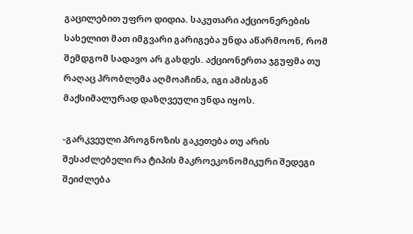გაცილებით უფრო დიდია. საკუთარი აქციონერების სახელით მათ იმგვარი გარიგება უნდა აწარმოონ, რომ შემდგომ სადავო არ გახდეს. აქციონერთა ჯგუფმა თუ რაღაც პრობლემა აღმოაჩინა, იგი ამისგან მაქსიმალურად დაზღვეული უნდა იყოს.

-გარკვეული პროგნოზის გაკეთება თუ არის შესაძლებელი რა ტიპის მაკროეკონომიკური შედეგი შეიძლება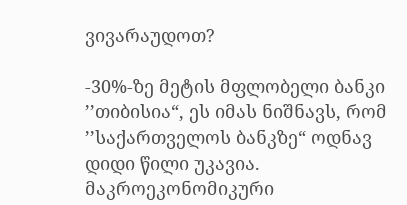ვივარაუდოთ?

-30%-ზე მეტის მფლობელი ბანკი ’’თიბისია“, ეს იმას ნიშნავს, რომ ’’საქართველოს ბანკზე“ ოდნავ დიდი წილი უკავია. მაკროეკონომიკური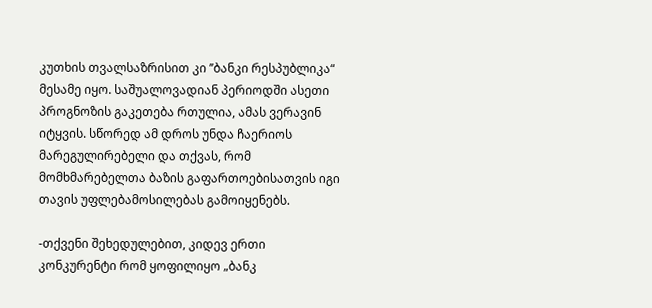კუთხის თვალსაზრისით კი ’’ბანკი რესპუბლიკა“ მესამე იყო. საშუალოვადიან პერიოდში ასეთი პროგნოზის გაკეთება რთულია, ამას ვერავინ იტყვის. სწორედ ამ დროს უნდა ჩაერიოს მარეგულირებელი და თქვას, რომ მომხმარებელთა ბაზის გაფართოებისათვის იგი თავის უფლებამოსილებას გამოიყენებს.

-თქვენი შეხედულებით, კიდევ ერთი კონკურენტი რომ ყოფილიყო „ბანკ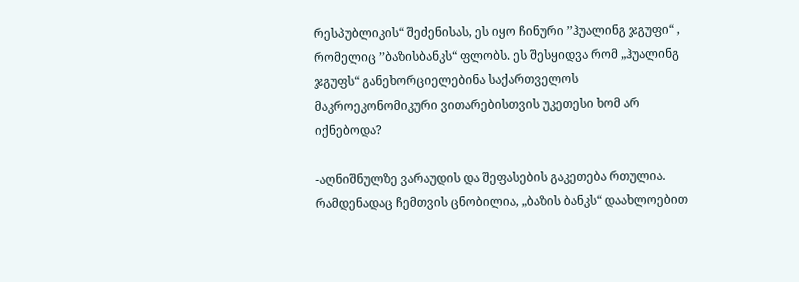რესპუბლიკის“ შეძენისას, ეს იყო ჩინური ’’ჰუალინგ ჯგუფი“ , რომელიც ’’ბაზისბანკს“ ფლობს. ეს შესყიდვა რომ „ჰუალინგ ჯგუფს“ განეხორციელებინა საქართველოს მაკროეკონომიკური ვითარებისთვის უკეთესი ხომ არ იქნებოდა?

-აღნიშნულზე ვარაუდის და შეფასების გაკეთება რთულია. რამდენადაც ჩემთვის ცნობილია, „ბაზის ბანკს“ დაახლოებით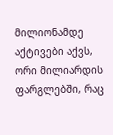მილიონამდე აქტივები აქვს, ორი მილიარდის ფარგლებში, რაც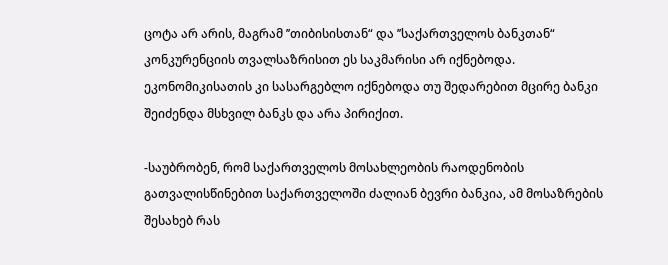ცოტა არ არის, მაგრამ ’’თიბისისთან“ და ’’საქართველოს ბანკთან“ კონკურენციის თვალსაზრისით ეს საკმარისი არ იქნებოდა. ეკონომიკისათის კი სასარგებლო იქნებოდა თუ შედარებით მცირე ბანკი შეიძენდა მსხვილ ბანკს და არა პირიქით.

-საუბრობენ, რომ საქართველოს მოსახლეობის რაოდენობის გათვალისწინებით საქართველოში ძალიან ბევრი ბანკია, ამ მოსაზრების შესახებ რას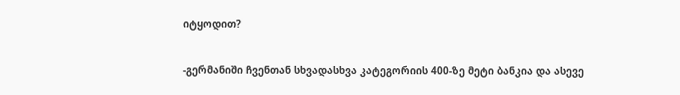იტყოდით?

-გერმანიში ჩვენთან სხვადასხვა კატეგორიის 400-ზე მეტი ბანკია და ასევე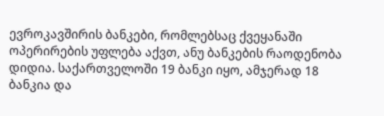ევროკავშირის ბანკები, რომლებსაც ქვეყანაში ოპერირების უფლება აქვთ, ანუ ბანკების რაოდენობა დიდია. საქართველოში 19 ბანკი იყო, ამჯერად 18 ბანკია და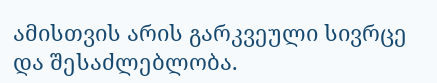ამისთვის არის გარკვეული სივრცე და შესაძლებლობა.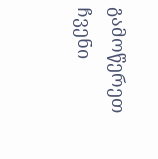გამოწერეთ ჩვენი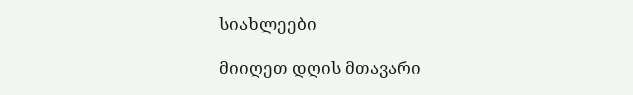სიახლეები

მიიღეთ დღის მთავარი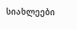სიახლეები